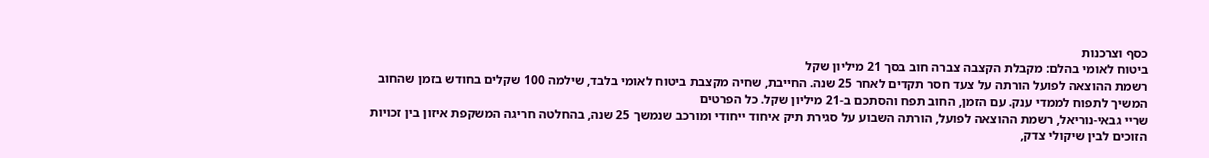כסף וצרכנות
ביטוח לאומי בהלם: מקבלת הקצבה צברה חוב בסך 21 מיליון שקל
רשמת ההוצאה לפועל הורתה על צעד חסר תקדים לאחר 25 שנה. החייבת, שחיה מקצבת ביטוח לאומי בלבד, שילמה 100 שקלים בחודש בזמן שהחוב המשיך לתפוח לממדי ענק. עם הזמן, החוב תפח והסתכם ב-21 מיליון שקל. כל הפרטים
שריי גבאי-נוריאל, רשמת ההוצאה לפועל, הורתה השבוע על סגירת תיק איחוד ייחודי ומורכב שנמשך 25 שנה, בהחלטה חריגה המשקפת איזון בין זכויות הזוכים לבין שיקולי צדק,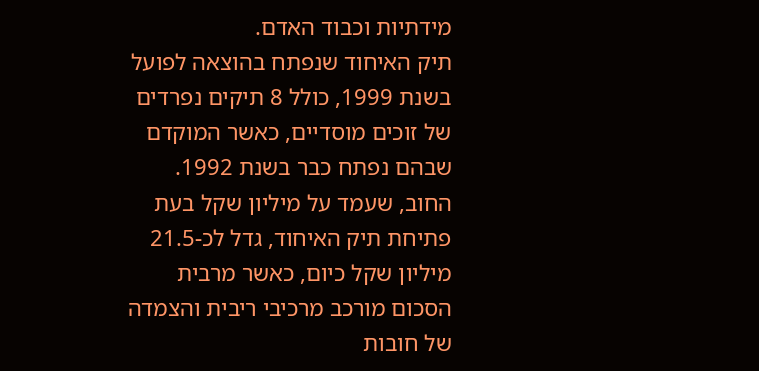מידתיות וכבוד האדם.
תיק האיחוד שנפתח בהוצאה לפועל בשנת 1999, כולל 8 תיקים נפרדים של זוכים מוסדיים, כאשר המוקדם שבהם נפתח כבר בשנת 1992. החוב, שעמד על מיליון שקל בעת פתיחת תיק האיחוד, גדל לכ-21.5 מיליון שקל כיום, כאשר מרבית הסכום מורכב מרכיבי ריבית והצמדה של חובות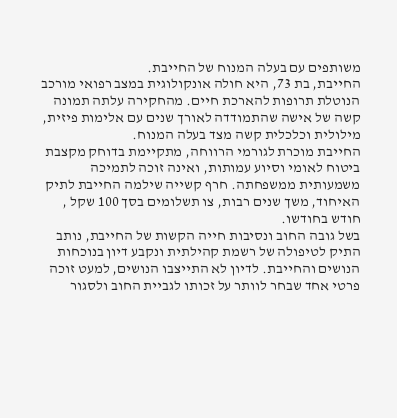משותפים עם בעלה המנוח של החייבת.
החייבת, בת 73, היא חולה אונקולוגית במצב רפואי מורכב הנוטלת תרופות להארכת חיים. מהחקירה עלתה תמונה קשה של אישה שהתמודדה לאורך שנים עם אלימות פיזית, מילולית וכלכלית קשה מצד בעלה המנוח.
החייבת מוכרת לגורמי הרווחה, מתקיימת בדוחק מקצבת ביטוח לאומי וסיוע עמותות, ואינה זוכה לתמיכה משמעותית ממשפחתה. חרף קשייה שילמה החייבת לתיק האיחוד, משך שנים רבות, צו תשלומים בסך 100 שקל , חודש בחודשו.
בשל גובה החוב ונסיבות חייה הקשות של החייבת, נותב התיק לטיפולה של רשמת קהילתית ונקבע דיון בנוכחות הנושים והחייבת. לדיון לא התייצבו הנושים, למעט זוכה פרטי אחד שבחר לוותר על זכותו לגביית החוב ולסגור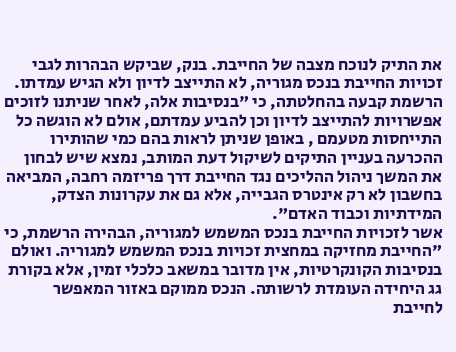את התיק לנוכח מצבה של החייבת. בנק, שביקש הבהרות לגבי זכויות החייבת בנכס מגוריה, לא התייצב לדיון ולא הגיש עמדתו.
הרשמת קבעה בהחלטתה, כי "בנסיבות אלה, לאחר שניתנו לזוכים אפשרויות להתייצב לדיון וכן להביע עמדתם, אולם לא הוגשה כל התייחסות מטעמם , באופן שניתן לראות בהם כמי שהותירו ההכרעה בעניין התיקים לשיקול דעת המותב, נמצא שיש לבחון את המשך ניהול ההליכים נגד החייבת דרך פריזמה רחבה, המביאה בחשבון לא רק אינטרס הגבייה, אלא גם את עקרונות הצדק, המידתיות וכבוד האדם".
אשר לזכויות החייבת בנכס המשמש למגוריה, הבהירה הרשמת, כי "החייבת מחזיקה במחצית זכויות בנכס המשמש למגוריה. ואולם בנסיבות הקונקרטיות, אין מדובר במשאב כלכלי זמין, אלא בקורת גג היחידה העומדת לרשותה. הנכס ממוקם באזור המאפשר לחייבת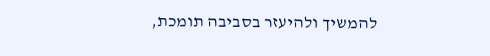להמשיך ולהיעזר בסביבה תומכת,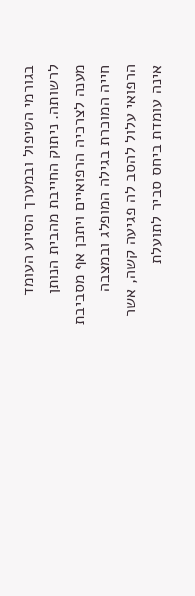בגורמי הטיפול ובמערך הסיוע העומד לרשותה. ניתוק החייבת מהבית הנותן מענה לצרכיה הרפואיים ויתכן אף מסביבת חייה המוכרת בגילה המופלג ובמצבה הרפואי עלול להסב לה פגיעה קשה, אשר אינה עומדת ביחס סביר לתועלת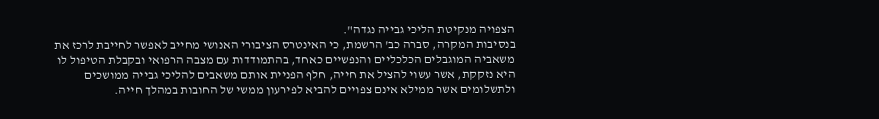הצפויה מנקיטת הליכי גבייה נגדה".
בנסיבות המקרה, סברה כב' הרשמת, כי האינטרס הציבורי האנושי מחייב לאפשר לחייבת לרכז את משאביה המוגבלים הכלכליים והנפשיים כאחד, בהתמודדות עם מצבה הרפואי ובקבלת הטיפול לו היא נזקקת, אשר עשוי להציל את חייה, חלף הפניית אותם משאבים להליכי גבייה ממושכים ולתשלומים אשר ממילא אינם צפויים להביא לפירעון ממשי של החובות במהלך חייה.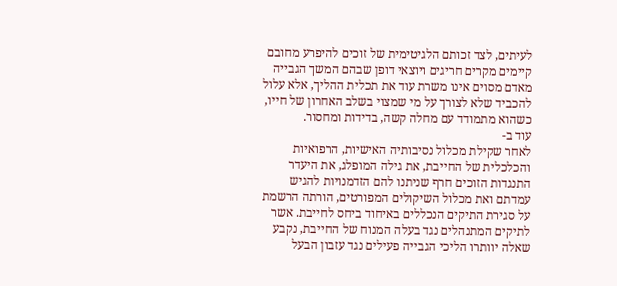לעיתים, לצד זכותם הלגיטימית של זוכים להיפרע מחובם קיימים מקרים חריגים ויוצאי דופן שבהם המשך הגבייה מאדם מסוים אינו משרת עוד את תכלית ההליך, אלא עלול להכביד שלא לצורך על מי שמצוי בשלב האחרון של חייו, כשהוא מתמודד עם מחלה קשה, בדידות ומחסור.
עוד ב-
לאחר שקילת מכלול נסיבותיה האישיות, הרפואיות והכלכלית של החייבת, את גילה המופלג, את היעדר התנגדות הזוכים חרף שניתנו להם הזדמנויות להגיש עמדתם ואת מכלול השיקולים המפורטים, הורתה הרשמת על סגירת התיקים הנכללים באיחוד ביחס לחייבת. אשר לתיקים המתנהלים נגד בעלה המנוח של החייבת, נקבע שאלה יוותרו הליכי הגבייה פעילים נגד עזבון הבעל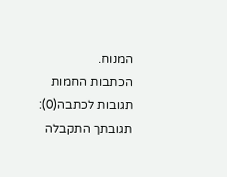המנוח.
הכתבות החמות
תגובות לכתבה(0):
תגובתך התקבלה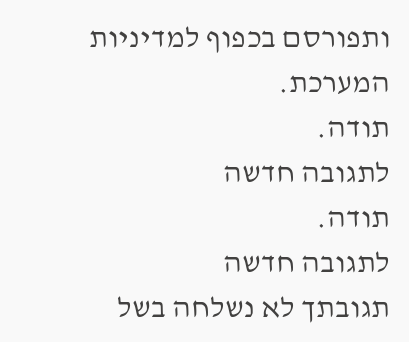ותפורסם בכפוף למדיניות המערכת.
תודה.
לתגובה חדשה
תודה.
לתגובה חדשה
תגובתך לא נשלחה בשל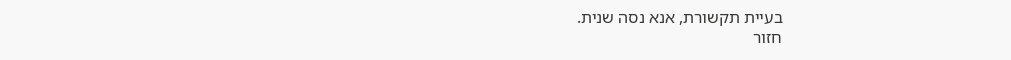בעיית תקשורת, אנא נסה שנית.
חזור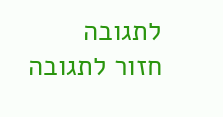לתגובה
חזור לתגובה